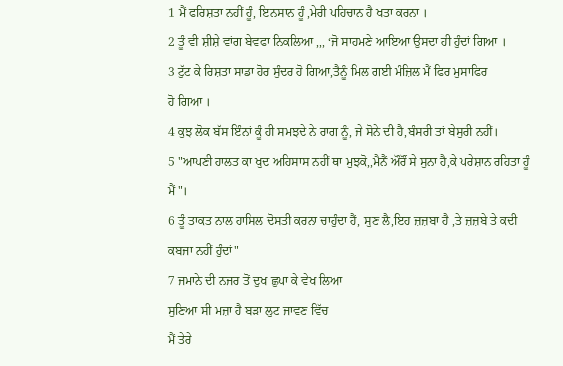1 ਮੈਂ ਫਰਿਸ਼ਤਾ ਨਹੀਂ ਹੂੰ, ਇਨਸਾਨ ਹੂੰ ,ਮੇਰੀ ਪਹਿਚਾਨ ਹੈ ਖਤਾ ਕਰਨਾ ।
2 ਤੂੰ ਵੀ ਸ਼ੀਸ਼ੇ ਵਾਂਗ ਬੇਵਫਾ ਨਿਕਲਿਆ ,,, ‘ਜੋ ਸਾਹਮਣੇ ਆਇਆ ਉਸਦਾ ਹੀ ਹੁੰਦਾਂ ਗਿਆ ।
3 ਟੁੱਟ ਕੇ ਰਿਸ਼ਤਾ ਸਾਡਾ ਹੋਰ ਸੁੰਦਰ ਹੋ ਗਿਆ,ਤੈਨੂੰ ਮਿਲ ਗਈ ਮੰਜ਼ਿਲ ਮੈਂ ਫਿਰ ਮੁਸਾਫਿਰ
ਹੋ ਗਿਆ ।
4 ਕੁਝ ਲੋਕ ਬੱਸ ਇੰਨਾਂ ਕੂੰ ਹੀ ਸਮਝਦੇ ਨੇ ਰਾਗ ਨੂੰ, ਜੇ ਸੋਨੇ ਦੀ ਹੈ,ਬੰਸਰੀ ਤਾਂ ਬੇਸੁਰੀ ਨਹੀਂ।
5 "ਆਪਣੀ ਹਾਲਤ ਕਾ ਖੁਦ ਅਹਿਸਾਸ ਨਹੀਂ ਥਾ ਮੁਝਕੋ,,ਮੈਨੈਂ ਔਰੌਂ ਸੇ ਸੁਨਾ ਹੈ,ਕੇ ਪਰੇਸ਼ਾਨ ਰਹਿਤਾ ਹੂੰ ਮੈਂ"।
6 ਤੂੰ ਤਾਕਤ ਨਾਲ ਹਾਸਿਲ ਦੋਸਤੀ ਕਰਨਾ ਚਾਹੁੰਦਾ ਹੈਂ, ਸੁਣ ਲੈ,ਇਹ ਜ਼ਜ਼ਬਾ ਹੈ ,ਤੇ ਜ਼ਜ਼ਬੇ ਤੇ ਕਦੀ ਕਬਜਾ ਨਹੀਂ ਹੁੰਦਾਂ"
7 ਜਮਾਨੇ ਦੀ ਨਜਰ ਤੋਂ ਦੁਖ ਛੁਪਾ ਕੇ ਵੇਖ ਲਿਆ
ਸੁਣਿਆ ਸੀ ਮਜ਼ਾ ਹੈ ਬੜਾ ਲੁਟ ਜਾਵਣ ਵਿੱਚ
ਮੈਂ ਤੇਰੇ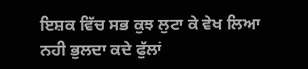ਇਸ਼ਕ ਵਿੱਚ ਸਭ ਕੁਝ ਲੁਟਾ ਕੇ ਵੇਖ ਲਿਆ
ਨਹੀ ਭੁਲਦਾ ਕਦੇ ਫੁੱਲਾਂ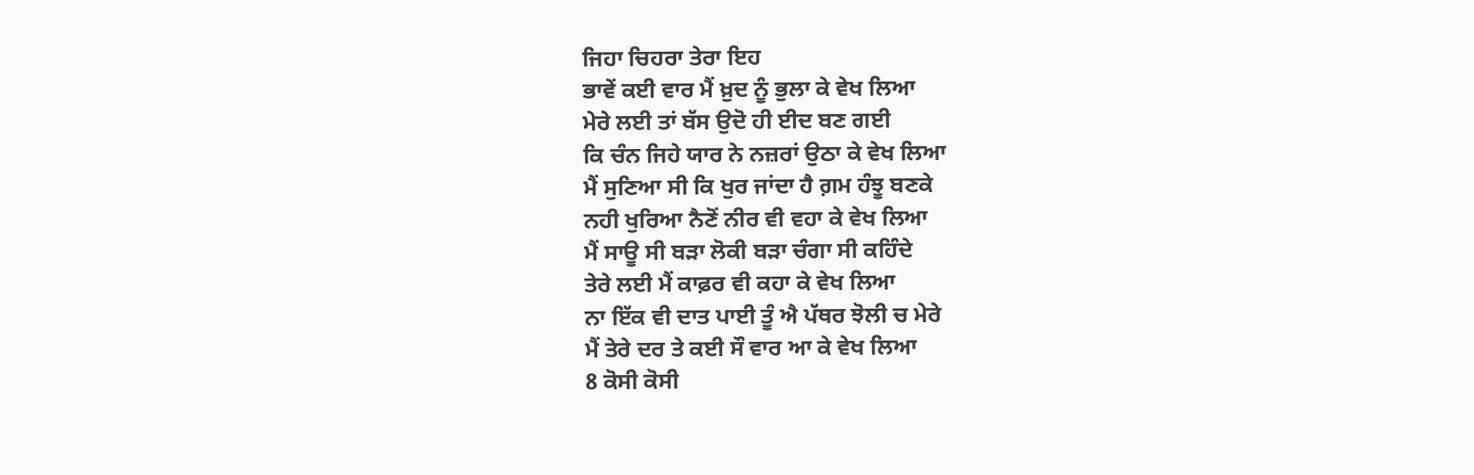ਜਿਹਾ ਚਿਹਰਾ ਤੇਰਾ ਇਹ
ਭਾਵੇਂ ਕਈ ਵਾਰ ਮੈਂ ਖ਼ੁਦ ਨੂੰ ਭੁਲਾ ਕੇ ਵੇਖ ਲਿਆ
ਮੇਰੇ ਲਈ ਤਾਂ ਬੱਸ ਉਦੋ ਹੀ ਈਦ ਬਣ ਗਈ
ਕਿ ਚੰਨ ਜਿਹੇ ਯਾਰ ਨੇ ਨਜ਼ਰਾਂ ਉਠਾ ਕੇ ਵੇਖ ਲਿਆ
ਮੈਂ ਸੁਣਿਆ ਸੀ ਕਿ ਖੁਰ ਜਾਂਦਾ ਹੈ ਗ਼ਮ ਹੰਝੂ ਬਣਕੇ
ਨਹੀ ਖੁਰਿਆ ਨੈਣੋਂ ਨੀਰ ਵੀ ਵਹਾ ਕੇ ਵੇਖ ਲਿਆ
ਮੈਂ ਸਾਊ ਸੀ ਬੜਾ ਲੋਕੀ ਬੜਾ ਚੰਗਾ ਸੀ ਕਹਿੰਦੇ
ਤੇਰੇ ਲਈ ਮੈਂ ਕਾਫ਼ਰ ਵੀ ਕਹਾ ਕੇ ਵੇਖ ਲਿਆ
ਨਾ ਇੱਕ ਵੀ ਦਾਤ ਪਾਈ ਤੂੰ ਐ ਪੱਥਰ ਝੋਲੀ ਚ ਮੇਰੇ
ਮੈਂ ਤੇਰੇ ਦਰ ਤੇ ਕਈ ਸੌ ਵਾਰ ਆ ਕੇ ਵੇਖ ਲਿਆ
8 ਕੋਸੀ ਕੋਸੀ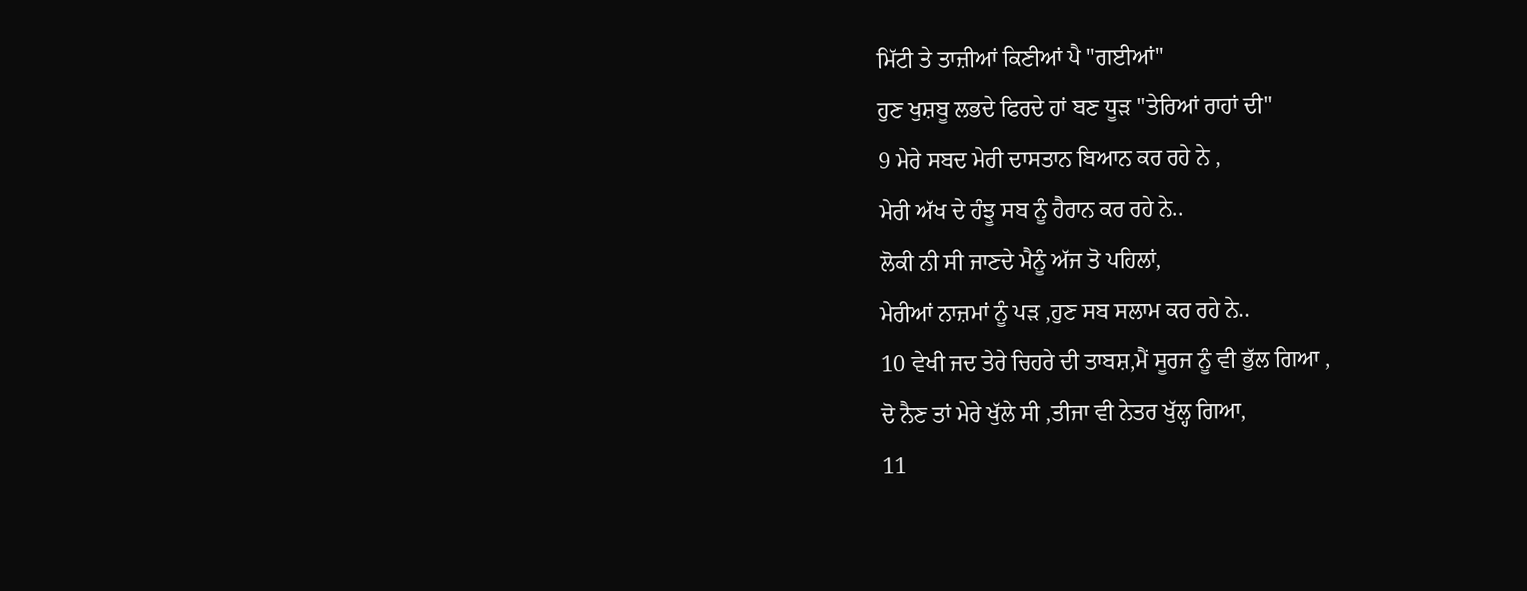ਮਿੱਟੀ ਤੇ ਤਾਜ਼ੀਆਂ ਕਿਣੀਆਂ ਪੈ "ਗਈਆਂ"
ਹੁਣ ਖੁਸ਼ਬੂ ਲਭਦੇ ਫਿਰਦੇ ਹਾਂ ਬਣ ਧੂਡ਼ "ਤੇਰਿਆਂ ਰਾਹਾਂ ਦੀ"
9 ਮੇਰੇ ਸਬਦ ਮੇਰੀ ਦਾਸਤਾਨ ਬਿਆਨ ਕਰ ਰਹੇ ਨੇ ,
ਮੇਰੀ ਅੱਖ ਦੇ ਹੰਝੂ ਸਬ ਨੂੰ ਹੈਰਾਨ ਕਰ ਰਹੇ ਨੇ..
ਲੋਕੀ ਨੀ ਸੀ ਜਾਣਦੇ ਮੈਨੂੰ ਅੱਜ ਤੋ ਪਹਿਲਾਂ,
ਮੇਰੀਆਂ ਨਾਜ਼ਮਾਂ ਨੂੰ ਪੜ ,ਹੁਣ ਸਬ ਸਲਾਮ ਕਰ ਰਹੇ ਨੇ..
10 ਵੇਖੀ ਜਦ ਤੇਰੇ ਚਿਹਰੇ ਦੀ ਤਾਬਸ਼,ਮੈਂ ਸੂਰਜ ਨੂੰ ਵੀ ਭੁੱਲ ਗਿਆ ,
ਦੋ ਨੈਣ ਤਾਂ ਮੇਰੇ ਖੁੱਲੇ ਸੀ ,ਤੀਜਾ ਵੀ ਨੇਤਰ ਖੁੱਲ੍ਹ ਗਿਆ,
11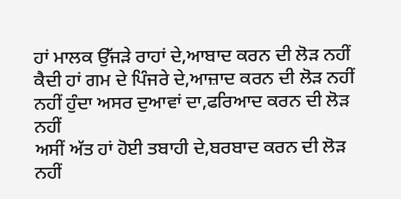ਹਾਂ ਮਾਲਕ ਉੱਜੜੇ ਰਾਹਾਂ ਦੇ,ਆਬਾਦ ਕਰਨ ਦੀ ਲੋੜ ਨਹੀਂ
ਕੈਦੀ ਹਾਂ ਗਮ ਦੇ ਪਿੰਜਰੇ ਦੇ,ਆਜ਼ਾਦ ਕਰਨ ਦੀ ਲੋੜ ਨਹੀਂ
ਨਹੀਂ ਹੁੰਦਾ ਅਸਰ ਦੁਆਵਾਂ ਦਾ,ਫਰਿਆਦ ਕਰਨ ਦੀ ਲੋੜ ਨਹੀਂ
ਅਸੀਂ ਅੱਤ ਹਾਂ ਹੋਈ ਤਬਾਹੀ ਦੇ,ਬਰਬਾਦ ਕਰਨ ਦੀ ਲੋੜ ਨਹੀਂ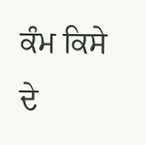ਕੰਮ ਕਿਸੇ ਦੇ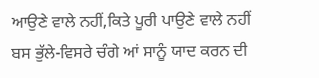ਆਉਣੇ ਵਾਲੇ ਨਹੀਂ,ਕਿਤੇ ਪੂਰੀ ਪਾਉਣੇ ਵਾਲੇ ਨਹੀਂ
ਬਸ ਭੁੱਲੇ-ਵਿਸਰੇ ਚੰਗੇ ਆਂ ਸਾਨੂੰ ਯਾਦ ਕਰਨ ਦੀ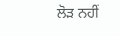ਲੋੜ ਨਹੀਂ